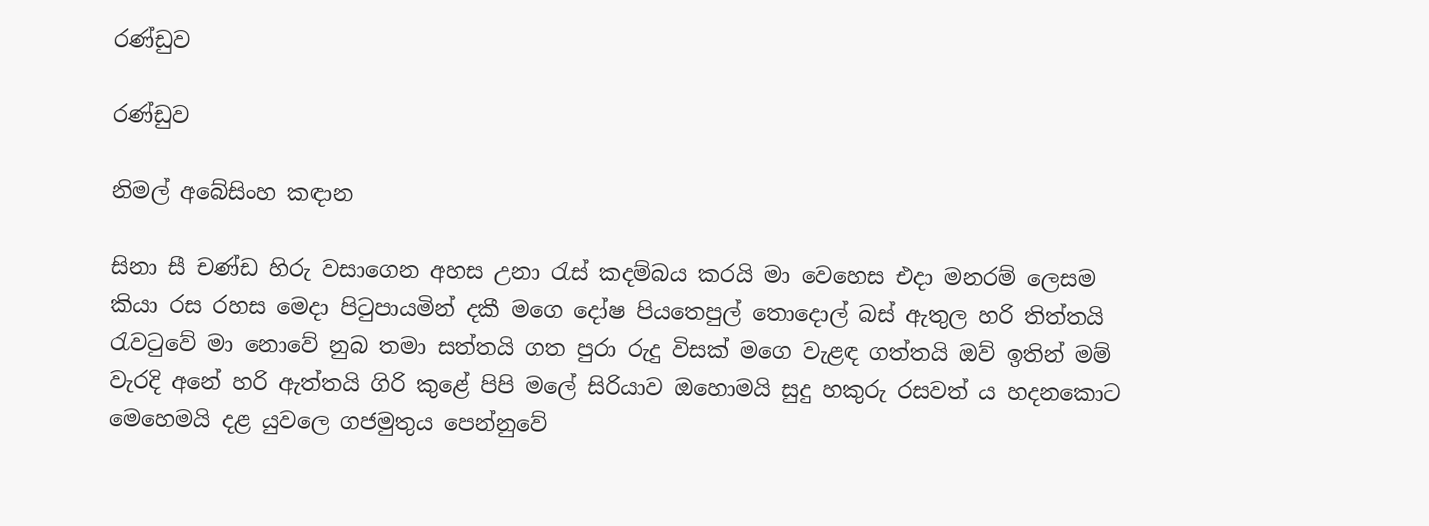රණ්ඩුව

රණ්ඩුව

නිමල් අබේසිංහ කඳාන

සිනා සී චණ්ඩ හිරු වසාගෙන අහස උනා රැස් කදම්බය කරයි මා වෙහෙස එදා මනරම් ලෙසම කියා රස රහස මෙදා පිටුපායමින් දකී මගෙ දෝෂ පියතෙපුල් තොදොල් බස් ඇතුල හරි තිත්තයි රැවටුවේ මා නොවේ නුබ තමා සත්තයි ගත පුරා රුදු විසක් මගෙ වැළඳ ගත්තයි ඔව් ඉතින් මම් වැරදි අනේ හරි ඇත්තයි ගිරි කුළේ පිපි මලේ සිරියාව ඔහොමයි සුදු හකුරු රසවත් ය හදනකොට මෙහෙමයි දළ යුවලෙ ගජමුතුය පෙන්නුවේ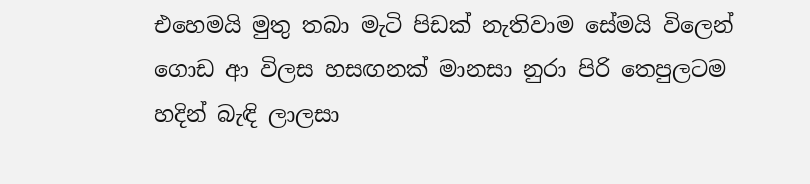එහෙමයි මුතු තබා මැටි පිඩක් නැතිවාම සේමයි විලෙන් ගොඩ ආ විලස හසඟනක් මානසා නුරා පිරි තෙපුලටම හදින් බැඳි ලාලසා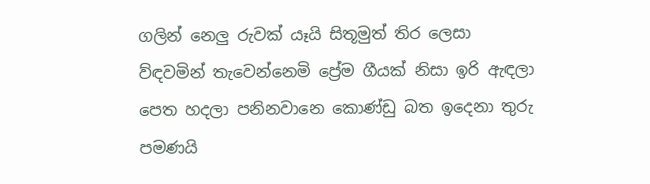ගලින් නෙලු රුවක් යෑයි සිතූමුත් තිර ලෙසා ව්ඳවමින් තැවෙන්නෙමි ප්‍රේම ගීයක් නිසා ඉරි ඇඳලා පෙත හදලා පනිනවානෙ කොණ්ඩු බත ඉදෙනා තුරු පමණයි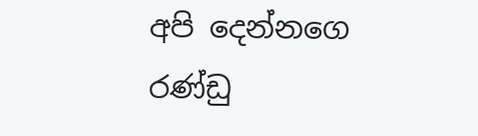අපි දෙන්නගෙ රණ්ඩු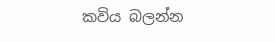කවිය බලන්න